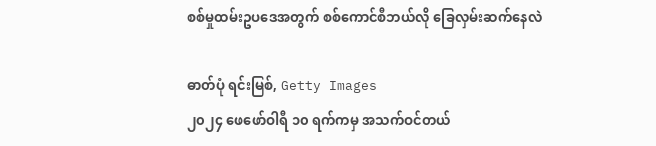စစ်မှုထမ်းဥပဒေအတွက် စစ်ကောင်စီဘယ်လို ခြေလှမ်းဆက်နေလဲ

ဓာတ်ပုံ ရင်းမြစ်, Getty Images
၂၀၂၄ ဖေဖော်ဝါရီ ၁၀ ရက်ကမှ အသက်ဝင်တယ်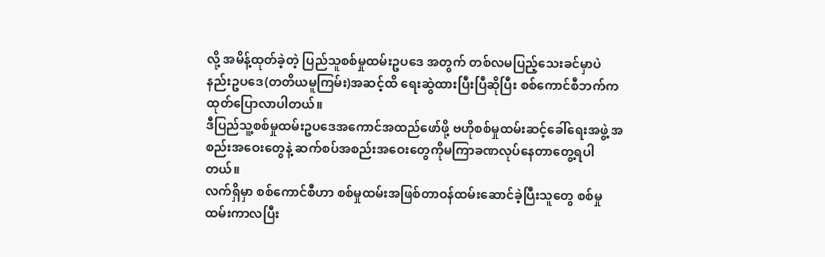လို့ အမိန့်ထုတ်ခဲ့တဲ့ ပြည်သူစစ်မှုထမ်းဥပဒေ အတွက် တစ်လမပြည့်သေးခင်မှာပဲ နည်းဥပဒေ(တတိယမူကြမ်း)အဆင့်ထိ ရေးဆွဲထားပြီးပြီဆိုပြီး စစ်ကောင်စီဘက်က ထုတ်ပြောလာပါတယ်။
ဒီပြည်သူ့စစ်မှုထမ်းဥပဒေအကောင်အထည်ဖော်ဖို့ ဗဟိုစစ်မှုထမ်းဆင့်ခေါ်ရေးအဖွဲ့ အစည်းအဝေးတွေနဲ့ ဆက်စပ်အစည်းအဝေးတွေကိုမကြာခဏလုပ်နေတာတွေ့ရပါတယ်။
လက်ရှိမှာ စစ်ကောင်စီဟာ စစ်မှုထမ်းအဖြစ်တာဝန်ထမ်းဆောင်ခဲ့ပြီးသူတွေ စစ်မှုထမ်းကာလပြီး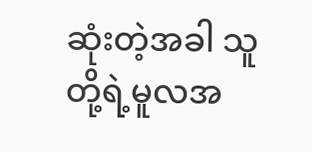ဆုံးတဲ့အခါ သူတို့ရဲ့မူလအ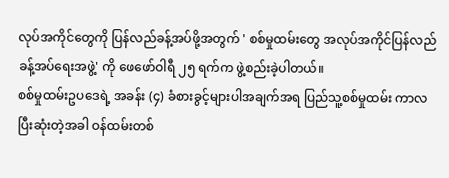လုပ်အကိုင်တွေကို ပြန်လည်ခန့်အပ်ဖို့အတွက် ' စစ်မှုထမ်းတွေ အလုပ်အကိုင်ပြန်လည်ခန့်အပ်ရေးအဖွဲ့' ကို ဖေဖော်ဝါရီ ၂၅ ရက်က ဖွဲ့စည်းခဲ့ပါတယ်။
စစ်မှုထမ်းဥပဒေရဲ့ အခန်း (၄) ခံစားခွင့်များပါအချက်အရ ပြည်သူ့စစ်မှုထမ်း ကာလပြီးဆုံးတဲ့အခါ ဝန်ထမ်းတစ်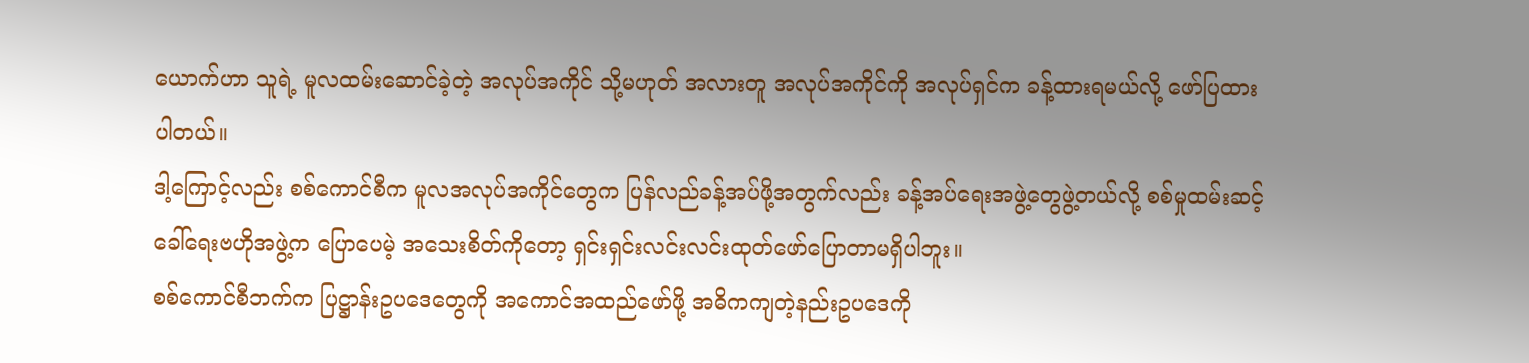ယောက်ဟာ သူရဲ့ မူလထမ်းဆောင်ခဲ့တဲ့ အလုပ်အကိုင် သို့မဟုတ် အလားတူ အလုပ်အကိုင်ကို အလုပ်ရှင်က ခန့်ထားရမယ်လို့ ဖော်ပြထားပါတယ်။
ဒါ့ကြောင့်လည်း စစ်ကောင်စီက မူလအလုပ်အကိုင်တွေက ပြန်လည်ခန့်အပ်ဖို့အတွက်လည်း ခန့်အပ်ရေးအဖွဲ့တွေဖွဲ့တယ်လို့ စစ်မှုထမ်းဆင့်ခေါ်ရေးဗဟိုအဖွဲ့က ပြောပေမဲ့ အသေးစိတ်ကိုတော့ ရှင်းရှင်းလင်းလင်းထုတ်ဖော်ပြောတာမရှိပါဘူး။
စစ်ကောင်စီဘက်က ပြဋ္ဌာန်းဥပဒေတွေကို အကောင်အထည်ဖော်ဖို့ အဓိကကျတဲ့နည်းဥပဒေကို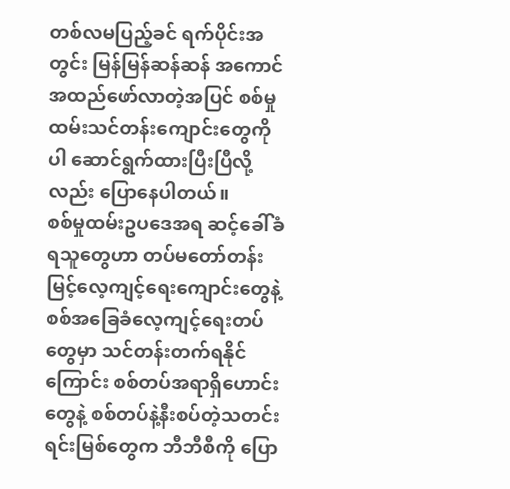တစ်လမပြည့်ခင် ရက်ပိုင်းအတွင်း မြန်မြန်ဆန်ဆန် အကောင်အထည်ဖော်လာတဲ့အပြင် စစ်မှုထမ်းသင်တန်းကျောင်းတွေကိုပါ ဆောင်ရွက်ထားပြီးပြီလို့လည်း ပြောနေပါတယ်။
စစ်မှုထမ်းဥပဒေအရ ဆင့်ခေါ်ခံရသူတွေဟာ တပ်မတော်တန်းမြင့်လေ့ကျင့်ရေးကျောင်းတွေနဲ့ စစ်အခြေခံလေ့ကျင့်ရေးတပ်တွေမှာ သင်တန်းတက်ရနိုင်ကြောင်း စစ်တပ်အရာရှိဟောင်းတွေနဲ့ စစ်တပ်နဲ့နီးစပ်တဲ့သတင်းရင်းမြစ်တွေက ဘီဘီစီကို ပြော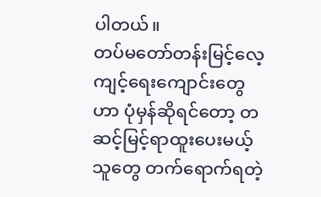ပါတယ်။
တပ်မတော်တန်းမြင့်လေ့ကျင့်ရေးကျောင်းတွေဟာ ပုံမှန်ဆိုရင်တော့ တဆင့်မြင့်ရာထူးပေးမယ့်သူတွေ တက်ရောက်ရတဲ့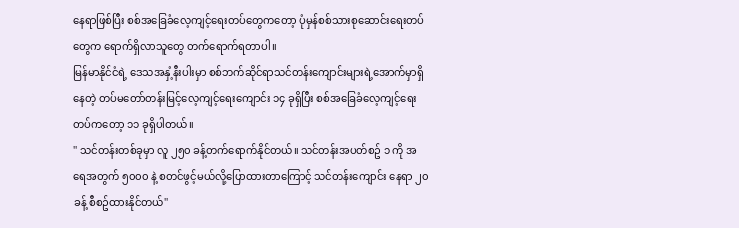နေရာဖြစ်ပြီး စစ်အခြေခံလေ့ကျင့်ရေးတပ်တွေကတော့ ပုံမှန်စစ်သားစုဆောင်းရေးတပ်တွေက ရောက်ရှိလာသူတွေ တက်ရောက်ရတာပါ။
မြန်မာနိုင်ငံရဲ့ ဒေသအနှံ့နီးပါးမှာ စစ်ဘက်ဆိုင်ရာသင်တန်းကျောင်းများရဲ့အောက်မှာရှိနေတဲ့ တပ်မတော်တန်းမြင့်လေ့ကျင့်ရေးကျောင်း ၁၄ ခုရှိပြီး စစ်အခြေခံလေ့ကျင့်ရေးတပ်ကတော့ ၁၁ ခုရှိပါတယ်။
'' သင်တန်းတစ်ခုမှာ လူ ၂၅၀ ခန့်တက်ရောက်နိုင်တယ်။ သင်တန်းအပတ်စဥ် ၁ ကို အရေအတွက် ၅၀၀၀ နဲ့ စတင်ဖွင့်မယ်လို့ပြောထားတာကြောင့် သင်တန်းကျောင်း နေရာ ၂၀ ခန့် စီစဥ်ထားနိုင်တယ်''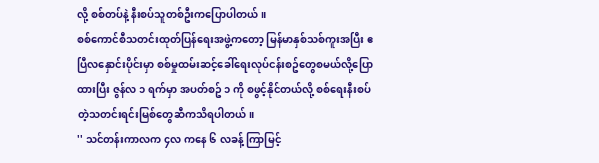လို့ စစ်တပ်နဲ့ နီးစပ်သူတစ်ဦးကပြောပါတယ်။
စစ်ကောင်စီသတင်းထုတ်ပြန်ရေးအဖွဲ့ကတော့ မြန်မာနှစ်သစ်ကူးအပြီး ဧပြီလနှောင်းပိုင်းမှာ စစ်မှုထမ်းဆင့်ခေါ်ရေးလုပ်ငန်းစဥ်တွေစမယ်လို့ပြောထားပြီး ဇွန်လ ၁ ရက်မှာ အပတ်စဥ် ၁ ကို စဖွင့်နိုင်တယ်လို့ စစ်ရေးနီးစပ်တဲ့သတင်းရင်းမြစ်တွေဆီကသိရပါတယ်။
'' သင်တန်းကာလက ၄လ ကနေ ၆ လခန့် ကြာမြင့်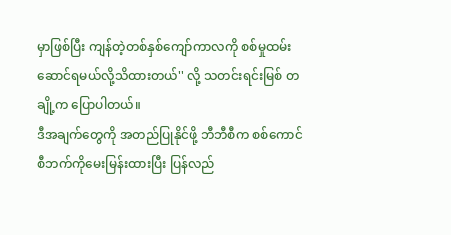မှာဖြစ်ပြီး ကျန်တဲ့တစ်နှစ်ကျော်ကာလကို စစ်မှုထမ်းဆောင်ရမယ်လို့သိထားတယ်'' လို့ သတင်းရင်းမြစ် တချို့က ပြောပါတယ်။
ဒီအချက်တွေကို အတည်ပြုနိုင်ဖို့ ဘီဘီစီက စစ်ကောင်စီဘက်ကိုမေးမြန်းထားပြီး ပြန်လည်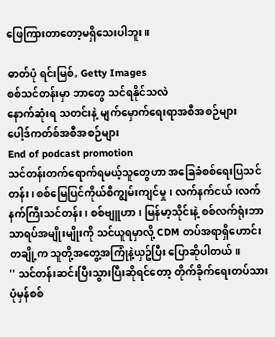ဖြေကြားတာတော့မရှိသေးပါဘူး။

ဓာတ်ပုံ ရင်းမြစ်, Getty Images
စစ်သင်တန်းမှာ ဘာတွေ သင်ရနိုင်သလဲ
နောက်ဆုံးရ သတင်းနဲ့ မျက်မှောက်ရေးရာအစီအစဉ်များ
ပေါ့ဒ်ကတ်စ်အစီအစဉ်များ
End of podcast promotion
သင်တန်းတက်ရောက်ရမယ့်သူတွေဟာ အခြေခံစစ်ရေးပြသင်တန်း၊ စစ်မြေပြင်ကိုယ်စီကျွမ်းကျင်မှု၊ လက်နက်ငယ်၊လက်နက်ကြီးသင်တန်း၊ စစ်ဗျူဟာ၊ မြန်မာ့သိုင်းနဲ့ စစ်လက်ရုံးဘာသာရပ်အမျိုးမျိုးကို သင်ယူရမှာလို့ CDM တပ်အရာရှိဟောင်းတချို့က သူတို့အတွေ့အကြုံနဲ့ယှဥ်ပြီး ပြောဆိုပါတယ်။
'' သင်တန်းဆင်းပြီးသွားပြီးဆိုရင်တော့ တိုက်ခိုက်ရေးတပ်သား ပုံမှန်စစ်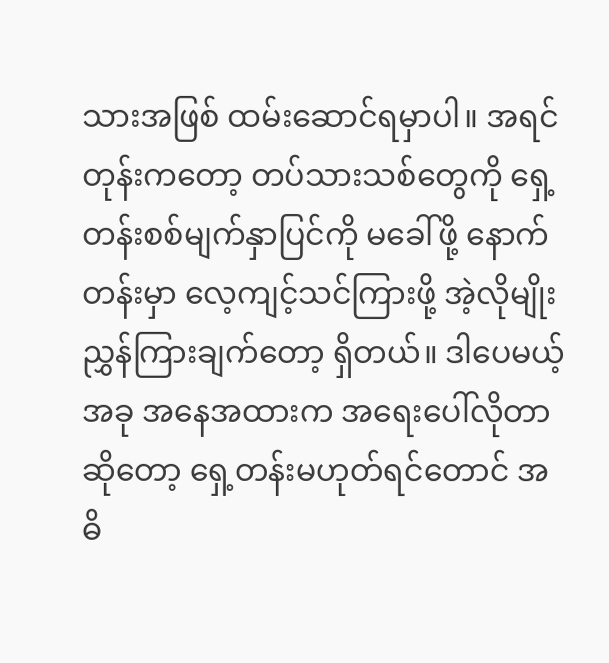သားအဖြစ် ထမ်းဆောင်ရမှာပါ။ အရင်တုန်းကတော့ တပ်သားသစ်တွေကို ရှေ့တန်းစစ်မျက်နှာပြင်ကို မခေါ်ဖို့ နောက်တန်းမှာ လေ့ကျင့်သင်ကြားဖို့ အဲ့လိုမျိုး ညွှန်ကြားချက်တော့ ရှိတယ်။ ဒါပေမယ့် အခု အနေအထားက အရေးပေါ်လိုတာဆိုတော့ ရှေ့တန်းမဟုတ်ရင်တောင် အဓိ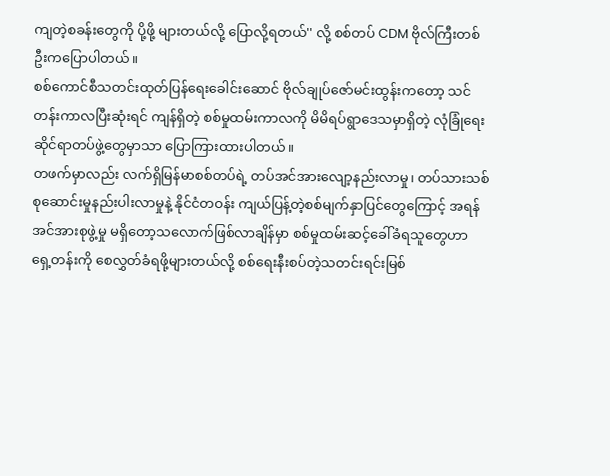ကျတဲ့စခန်းတွေကို ပို့ဖို့ များတယ်လို့ ပြောလို့ရတယ်'' လို့ စစ်တပ် CDM ဗိုလ်ကြီးတစ်ဦးကပြောပါတယ်။
စစ်ကောင်စီသတင်းထုတ်ပြန်ရေးခေါင်းဆောင် ဗိုလ်ချုပ်ဇော်မင်းထွန်းကတော့ သင်တန်းကာလပြီးဆုံးရင် ကျန်ရှိတဲ့ စစ်မှုထမ်းကာလကို မိမိရပ်ရွာဒေသမှာရှိတဲ့ လုံခြုံရေးဆိုင်ရာတပ်ဖွဲ့တွေမှာသာ ပြောကြားထားပါတယ်။
တဖက်မှာလည်း လက်ရှိမြန်မာစစ်တပ်ရဲ့ တပ်အင်အားလျော့နည်းလာမှု၊ တပ်သားသစ်စုဆောင်းမှုနည်းပါးလာမှုနဲ့ နိုင်ငံတဝန်း ကျယ်ပြန့်တဲ့စစ်မျက်နှာပြင်တွေကြောင့် အရန်အင်အားစုဖွဲ့မှု မရှိတော့သလောက်ဖြစ်လာချိန်မှာ စစ်မှုထမ်းဆင့်ခေါ်ခံရသူတွေဟာ ရှေ့တန်းကို စေလွှတ်ခံရဖို့များတယ်လို့ စစ်ရေးနီးစပ်တဲ့သတင်းရင်းမြစ်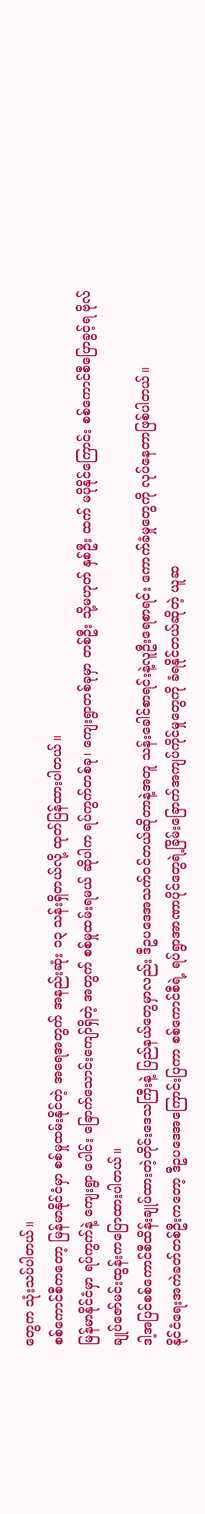တွေက သုံးသပ်ပါတယ်။
စစ်ကောင်စီကတော့ မြန်မာနိုင်ငံမှာ စစ်မှုထမ်းနိုင်တဲ့ အရေအတွက် အနည်းဆုံး ၁၃ သန်းရှိတယ်လို့ ထုတ်ပြန်ထားပါတယ်။
မြန်မာနိုင်ငံမှာ ရပ်ကွက်နဲ့ ကျေးရွာ ပေါင်း ခြောက်သောင်းကျော်ရှိတဲ့ အတွက် စစ်မှုထမ်းရမယ် ဆိုပါက ရပ်ကွက်တစ်ခု၊ ကျေးရွာတစ်ခုမှာ တစ်ဦး သို့မဟုတ် နှစ်ဦး ထက် မပိုနိုင်ကြောင်း စစ်ကောင်စီပြောခွင့်ရ ဗိုလ်ချုပ်ဇော်မင်းထွန်းကပြောထားပါတယ်။
ဒါ့အပြင်စစ်ကောင်စီထိန်းချုပ်ထားတဲ့တိုင်းဒေသကြီးနဲ့ ပြည်နယ်တွေမှာလည်း ဒီဥပဒေအသက်ဝင်တယ်ဆိုတာနဲ့အတူ သန်းခေါင်စာရင်းနဲ့လူဦးရေစာရင်း ကောက်ခံမှုတွေကို လုပ်နေတာဖြစ်ပါတယ်။
နိုင်ငံရေးအကဲခတ်တစ်ဦးကတော့ ဒီဥပဒေအကြောင်းပြကာ စစ်ကောင်စီရဲ့ ရပ်ရွာအာဏာပိုင်တွေရဲ့ခြိမ်းခြောက်အကျပ်ကိုင်မှုတွေကို ခံရနိုင်တယ်ဆိုတဲ့ ယူဆ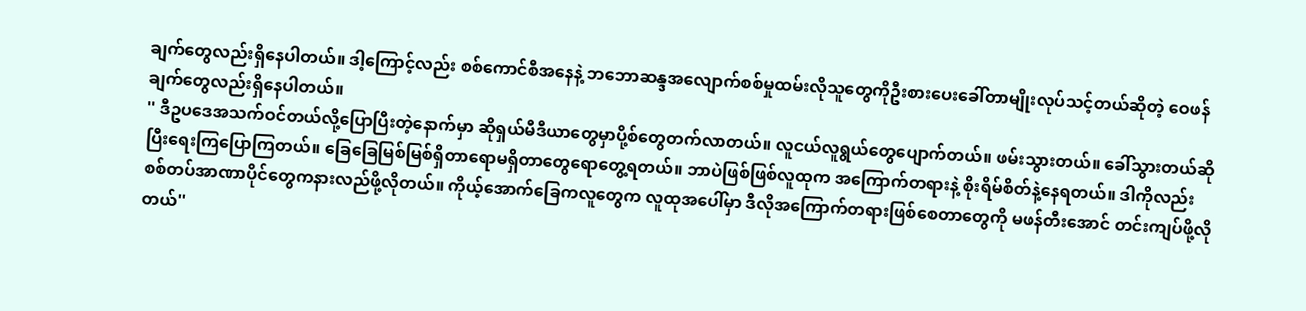ချက်တွေလည်းရှိနေပါတယ်။ ဒါ့ကြောင့်လည်း စစ်ကောင်စီအနေနဲ့ ဘဘောဆန္ဒအလျောက်စစ်မှုထမ်းလိုသူတွေကိုဦးစားပေးခေါ်တာမျိုးလုပ်သင့်တယ်ဆိုတဲ့ ဝေဖန်ချက်တွေလည်းရှိနေပါတယ်။
'' ဒီဥပဒေအသက်ဝင်တယ်လို့ပြောပြီးတဲ့နောက်မှာ ဆိုရှယ်မီဒီယာတွေမှာပို့စ်တွေတက်လာတယ်။ လူငယ်လူရွယ်တွေပျောက်တယ်။ ဖမ်းသွားတယ်။ ခေါ်သွားတယ်ဆိုပြီးရေးကြပြောကြတယ်။ ခြေခြေမြစ်မြစ်ရှိတာရောမရှိတာတွေရောတွေ့ရတယ်။ ဘာပဲဖြစ်ဖြစ်လူထုက အကြောက်တရားနဲ့ စိုးရိမ်စိတ်နဲ့နေရတယ်။ ဒါကိုလည်း စစ်တပ်အာဏာပိုင်တွေကနားလည်ဖို့လိုတယ်။ ကိုယ့်အောက်ခြေကလူတွေက လူထုအပေါ်မှာ ဒီလိုအကြောက်တရားဖြစ်စေတာတွေကို မဖန်တီးအောင် တင်းကျပ်ဖို့လိုတယ်''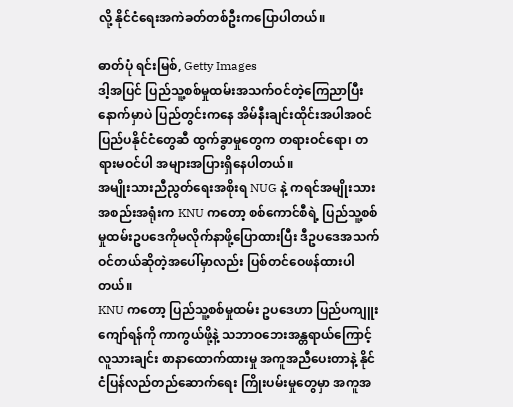လို့ နိုင်ငံရေးအကဲခတ်တစ်ဦးကပြောပါတယ်။

ဓာတ်ပုံ ရင်းမြစ်, Getty Images
ဒါ့အပြင် ပြည်သူ့စစ်မှုထမ်းအသက်ဝင်တဲ့ကြေညာပြီးနောက်မှာပဲ ပြည်တွင်းကနေ အိမ်နီးချင်းထိုင်းအပါအဝင် ပြည်ပနိုင်ငံတွေဆီ ထွက်ခွာမှုတွေက တရားဝင်ရော၊ တရားမဝင်ပါ အများအပြားရှိနေပါတယ်။
အမျိုးသားညီညွတ်ရေးအစိုးရ NUG နဲ့ ကရင်အမျိုးသားအစည်းအရုံးက KNU ကတော့ စစ်ကောင်စီရဲ့ ပြည်သူ့စစ်မှုထမ်းဥပဒေကိုမလိုက်နာဖို့ပြောထားပြီး ဒီဥပဒေအသက်ဝင်တယ်ဆိုတဲ့အပေါ်မှာလည်း ပြစ်တင်ဝေဖန်ထားပါတယ်။
KNU ကတော့ ပြည်သူ့စစ်မှုထမ်း ဥပဒေဟာ ပြည်ပကျူးကျော်ရန်ကို ကာကွယ်ဖို့နဲ့ သဘာဝဘေးအန္တရာယ်ကြောင့် လူသားချင်း စာနာထောက်ထားမှု အကူအညီပေးတာနဲ့ နိုင်ငံပြန်လည်တည်ဆောက်ရေး ကြိုးပမ်းမှုတွေမှာ အကူအ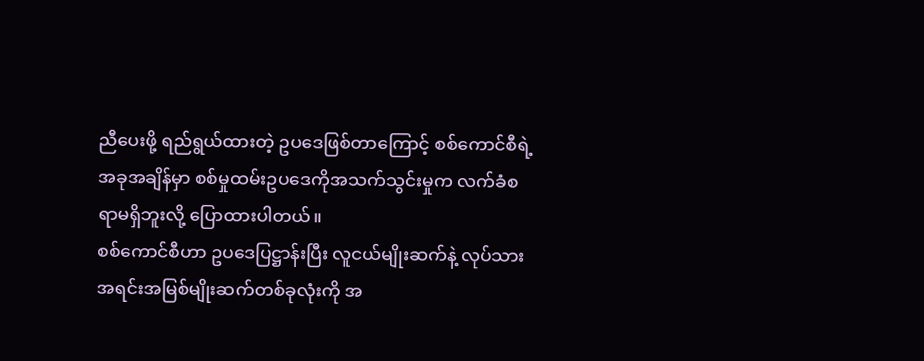ညီပေးဖို့ ရည်ရွယ်ထားတဲ့ ဥပဒေဖြစ်တာကြောင့် စစ်ကောင်စီရဲ့ အခုအချိန်မှာ စစ်မှုထမ်းဥပဒေကိုအသက်သွင်းမှုက လက်ခံစရာမရှိဘူးလို့ ပြောထားပါတယ်။
စစ်ကောင်စီဟာ ဥပဒေပြဋ္ဌာန်းပြီး လူငယ်မျိုးဆက်နဲ့ လုပ်သားအရင်းအမြစ်မျိုးဆက်တစ်ခုလုံးကို အ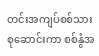တင်းအကျပ်စစ်သားစုဆောင်းကာ စစ်နွံအ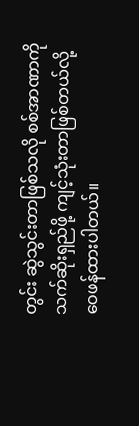တွင်း ဆွဲသွင်းတာဖြစ်သလို စစ်အာဏာကို သက်ဆိုးရှည်ဖို့ ကျင့်သုံးတာဖြစ်တယ်လို့ ဝေဖန်ထားပါတယ်။